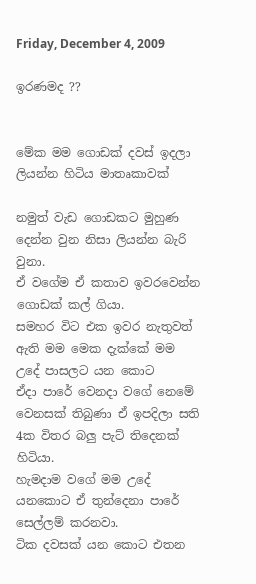Friday, December 4, 2009

ඉරණමද ??


මේක මම ගොඩක් දවස් ඉදලා ලියන්න හිටිය මාතෘකාවක්

නමුත් වැඩ ගොඩකට මුහුණ දෙන්න වුන නිසා ලියන්න බැරි වුනා.
ඒ වගේම ඒ කතාව ඉවරවෙන්න ගොඩක් කල් ගියා.
සමහර විට එක ඉවර නැතුවත් ඇති මම මෙක දැක්කේ මම උදේ පාසලට යන කොට
ඒදා ‍පාරේ වෙනදා වගේ නෙමේ වෙනසක් තිබුණා ඒ ඉපදිලා සති 4ක විතර බලු පැට් තිදෙනක් හිටියා.
හැමදාම වගේ මම උදේ යනකොට ඒ තුන්දෙනා පාරේ සෙල්ලම් කරනවා.
ටික දවසක් යන කොට එතන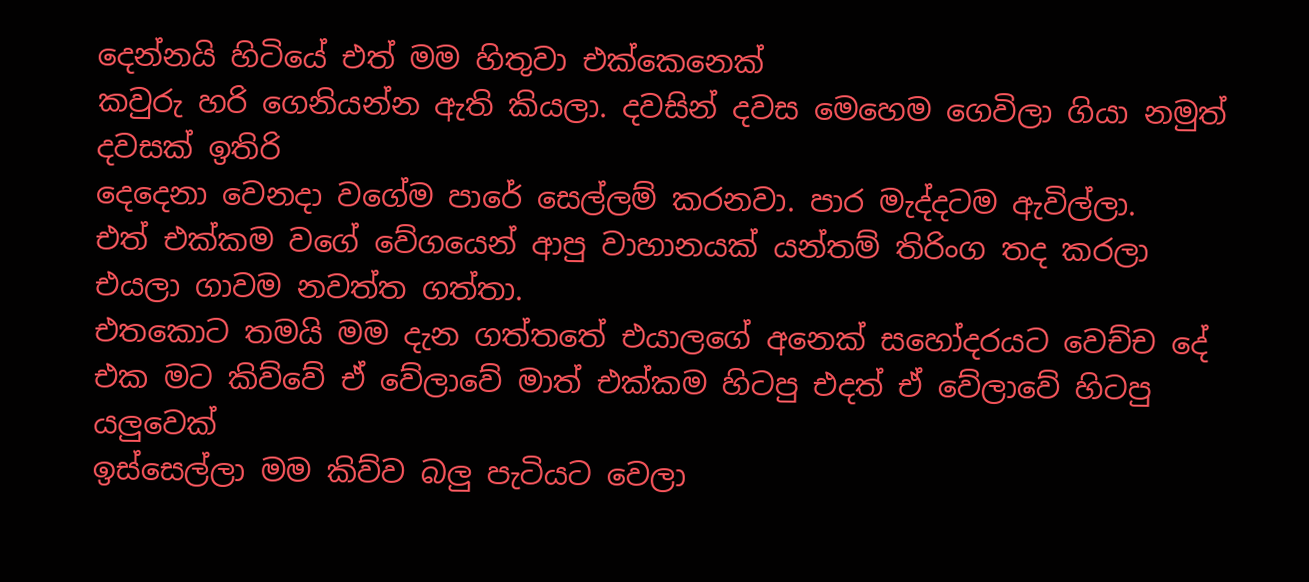දෙන්නයි හි‍ටියේ එත් මම හිතුවා එක්කෙනෙක්
කවුරු හරි ගෙනියන්න ඇති කියලා. දවසින් දවස මෙහෙම ගෙවිලා ගියා නමුත් දවසක් ඉතිරි
දෙදෙනා වෙනදා වගේම පාරේ සෙල්ලම් කරනවා. පාර මැද්දටම ඇවිල්ලා.
එත් එක්කම වගේ වේගයෙන් ආපු වාහානයක් යන්තම් තිරිංග තද කරලා එයලා ගාවම නවත්ත ගත්තා.
එතකොට තමයි මම දැන ගත්තතේ එයාලගේ අනෙක් සහෝදරයට වෙච්ච දේ
එක මට කිව්වේ ඒ වේලාවේ මාත් එක්කම හිටපු එදත් ඒ වේලාවේ හිටපු යලුවෙක්
ඉස්සෙල්ලා මම කිව්ව බලු පැටියට වෙලා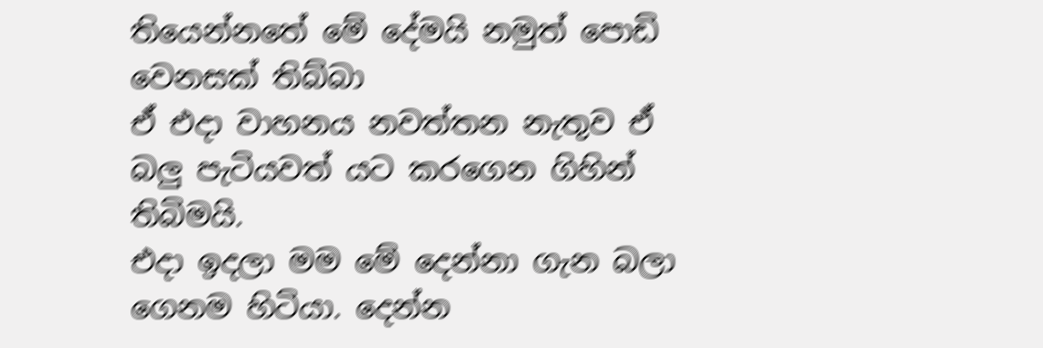තියෙන්නතේ මේ දේමයි නමුත් පොඩි වෙනසක් තිබ්බා
ඒ එදා වාහනය නවත්තන නැතුව ඒ බලු පැටියවත් යට කරගෙන ගිහින් තිබිමයි.
එදා ඉදලා මම මේ දෙන්නා ගැන බලා ගෙනම හිටියා. දෙන්න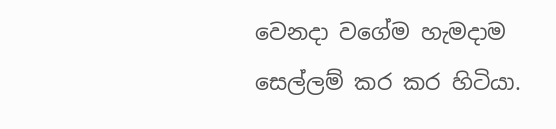වෙනදා වගේම හැමදාම
සෙල්ලම් කර කර හිටියා.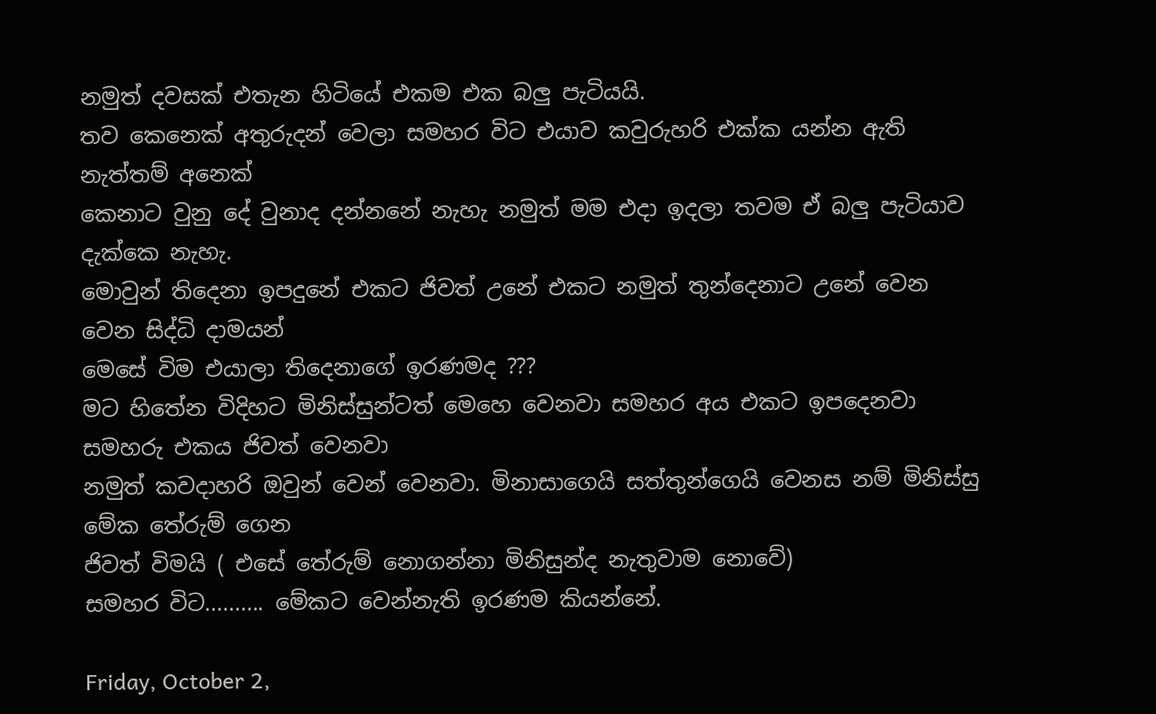නමුත් දවසක් එතැන හිටියේ එකම එක බලු පැටියයි.
තව කෙනෙක් අතුරුදන් වෙලා සමහර විට එයාව කවුරුහරි එක්ක යන්න ඇති නැත්තම් අනෙක්
කෙනාට වුනු දේ වුනාද දන්නනේ නැහැ නමුත් මම එදා ඉදලා තවම ඒ බලු පැටියාව දැක්කෙ නැහැ.
මොවුන් තිදෙනා ඉපදුනේ එකට ජිවත් උනේ එකට නමුත් තුන්දෙනාට උනේ වෙන වෙන සිද්ධි දාමයන්
මෙසේ විම එයාලා තිදෙනාගේ ඉරණමද ???
මට හිතේන විදිහට මිනිස්සුන්ටත් මෙහෙ වෙනවා සමහර අය එකට ඉපදෙනවා සමහරු එකය ජිවත් වෙනවා
නමුත් කවදාහරි ඔවුන් වෙන් වෙනවා. මිනාසාගෙයි සත්තුන්ගෙයි වෙනස නම් මිනිස්සු මේක තේරුම් ගෙන
ජිවත් විමයි ( එසේ තේරුම් නොගන්නා මිනිසුන්ද නැතුවා‍ම නොවේ)
සමහර විට.......... මේකට වෙන්නැති ඉරණම කියන්නේ.

Friday, October 2,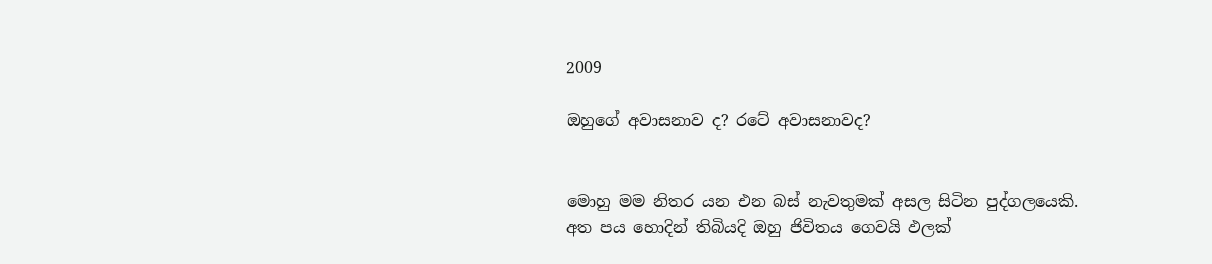2009

ඔහුගේ අවාසනාව ද? රටේ අවාසනාවද?


මොහු මම නිතර යන එන බස් නැවතුමක් අසල සිටින පුද්ගලයෙකි.
අත පය හොදින් ති‍බියදි ඔහු ජිවිතය ගෙවයි ඵලක්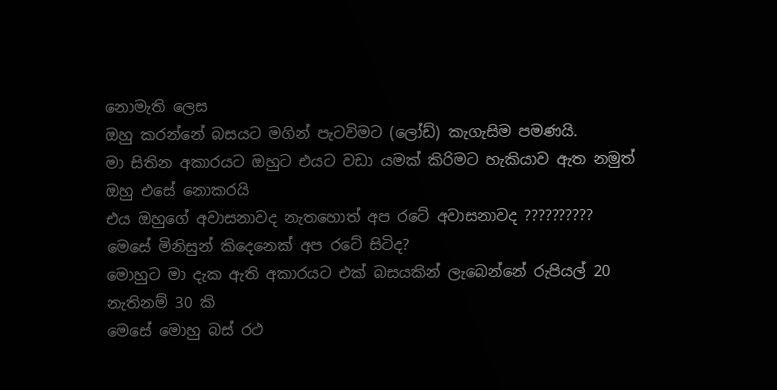නොමැති ලෙස
ඔහු කරන්නේ බසයට මගින් පැටවිමට (ලෝඩ්) කැගැසිම පමණයි.
මා සිතින අකාරයට ඔහුට එයට වඩා යමක් කිරිමට හැකියාව ඇත නමුත් ඔහු එසේ නොකරයි
එය ඔහු‍ගේ අවාසනාවද නැතහොත් අප රටේ අවාසනාවද ??????????
මෙසේ මිනිසුන් කිදෙනෙක් අප‍ රටේ සිටිද?
මොහුට මා දැක ඇති අකාරයට එක් බසයකින් ලැබෙන්නේ රුපියල් 20 නැතිනම් 30 කි
මෙසේ මොහු බස් රථ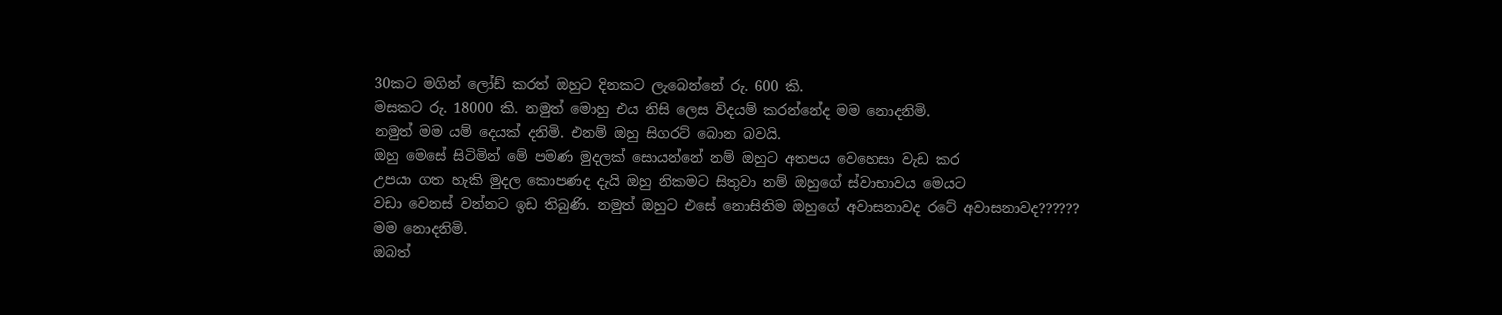30කට මගින් ලෝඩ් කරත් ඔහුට දිනකට ලැබෙන්නේ රු. 600 කි.
මසකට රු. 18000 කි. නමුත් මොහු එය නිසි ලෙස විදයම් කරන්නේද මම නොදනිමි.
නමුත් මම යම් දෙයක් දනිමි. එනම් ඔහු සිගරට් බොන බවයි.
ඔහු මෙසේ සිටිමින් මේ පමණ මුදලක් සොයන්නේ නම් ඔහුට අතපය වෙහෙසා වැඩ කර
උපයා ගත හැකි මුදල කොපණද දැයි ඔහු නිකමට සිතුවා නම් ඔහුගේ ස්වාභාවය මෙයට
වඩා වෙනස් වන්නට ඉඩ තිබුණි. නමුත් ඔහුට එසේ නොසිතිම ඔහුගේ අවාසනාවද ර‍ටේ අවාසනාවද??????
මම නොදනිමි.
ඔබත්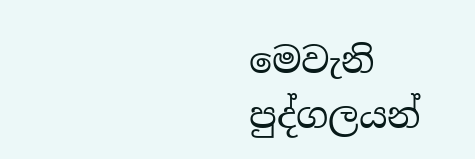මෙවැනි පුද්ගලයන්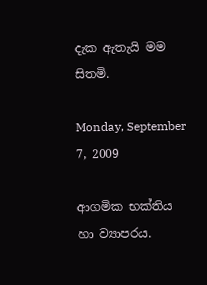දැක ඇතැයි මම සිතමි.

Monday, September 7, 2009

ආගමික භක්තිය හා ‍ව්‍යාපරය.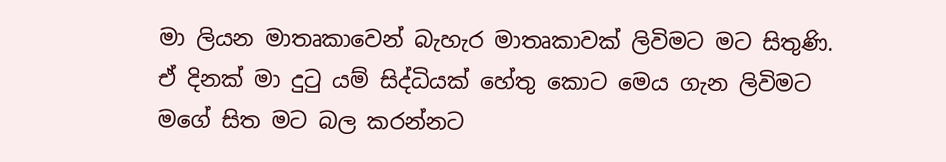මා ලියන මාතෘකාවෙන් බැහැර මාතෘකාවක් ලිවිමට මට සිතුණි. ඒ දිනක් මා දුටු යම් සිද්ධියක් හේතු කොට මෙය ගැන ලිවිමට මගේ සිත මට බල කරන්නට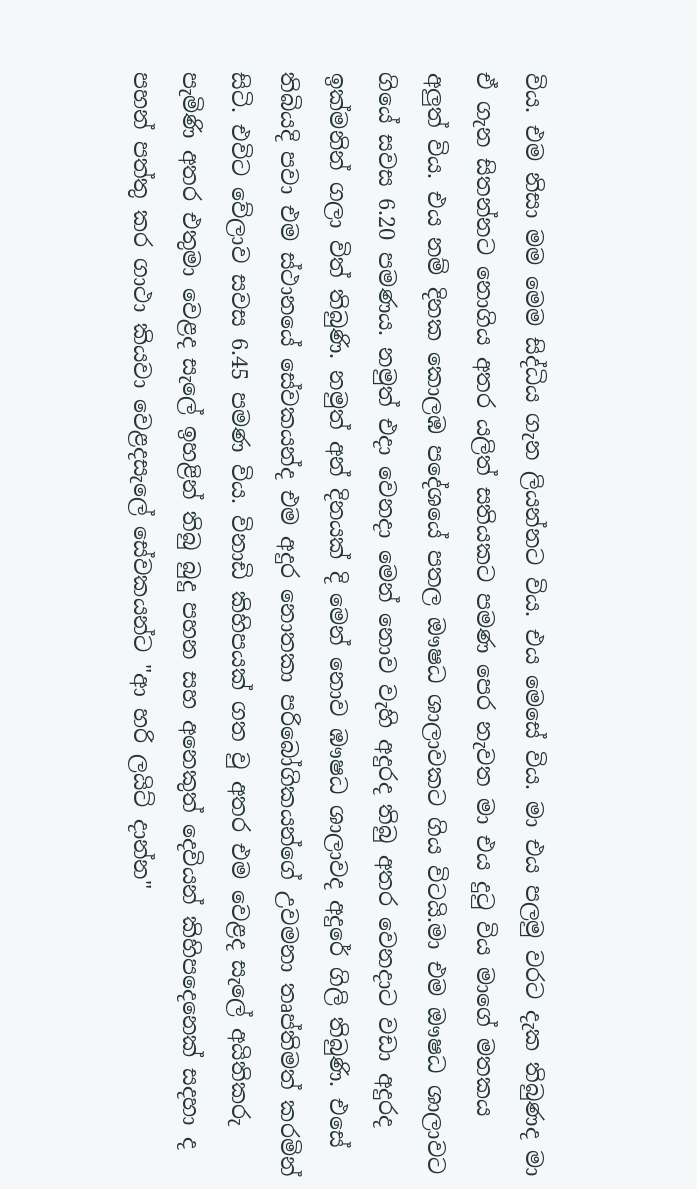විය. එම නිසා මම මෙම සිද්ධිය ගැන ලියන්නට විය. එය මෙසේ විය. මා එය පලමු වරට දැක තිබුණද මා ඒ ගැන සිතන්නට නොගිය අතර යලිත් සතියකට පමණ පෙර නැවත මා එය දුටු විය මාගේ මතකය අලුත් විය. එය නම් දිනක කොලඹ පදේශයේ පතල ඖෂධ ශාලාවකට ගිය විටයි.මා එම ඖෂධ ශාලාවට ගියේ සවස 6.20 පමණය. නමුත් එදා වෙනදා මෙන් නොව වැහි අදුරද තිබු අතර වෙනදාට වඩා අදුරද ඉක්මනින් ගලා විත් තිබුණි. නමුත් අන් දිනයක් දි මෙන් නොව ඹෟෂධ ශාලාවද අදුරේ ගිලි තිබුණි. එසේ තිබියදි පවා එම ස්ථානයේ සේවකයන්ද එම අදුර නොතකා පරිබෝගිකයන්ගේ උවමනා තෘප්තිමත් කරමින් සිටි. එවිට වේලාව සවස 6.45 පමණ විය. විනාඩි කිහිපයක් ගත වු අතර එම වෙළද සැලේ අයිතිකරු පැමිණි අතර එතුමා වෙළද සැලේ ඉහළින් තිබු බුදු පහන සහ අනෙකුත් දෙවියන් කිහිපදෙනෙක් සදහා ද පහන් පත්තු කර ගාථා කියවා වෙ‍ළදසැලේ සේවකයන්ට "ආ හරි ලයිට් දාන්න"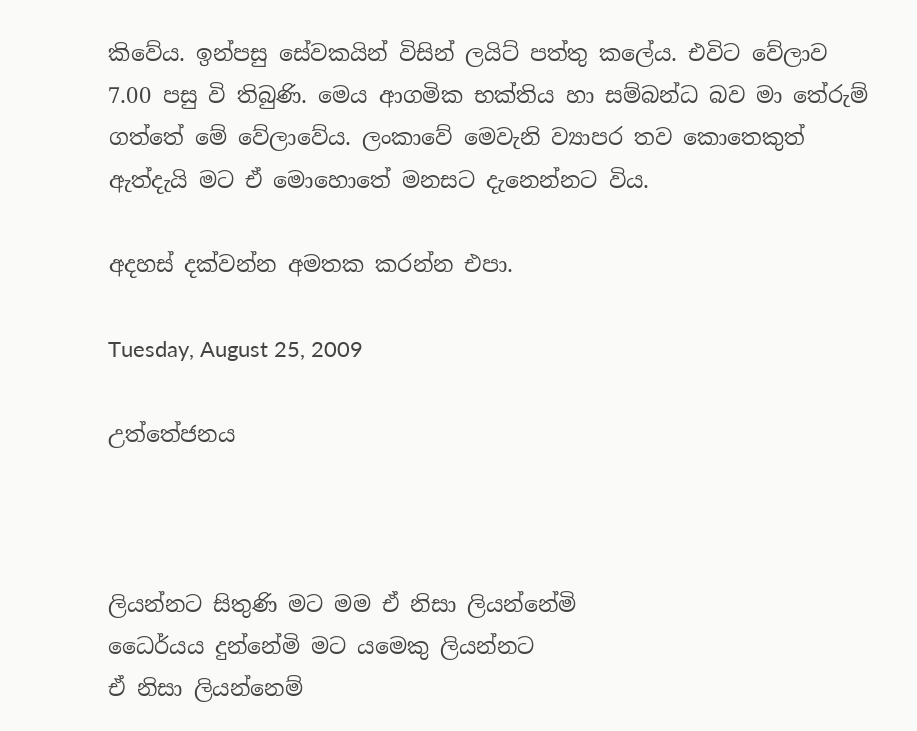කිවේය. ඉන්පසු සේවකයින් විසින් ලයිට් පත්තු කලේය. එවිට වේලාව 7.00 පසු වි තිබුණි. මෙය ආගමික භක්තිය හා සම්බන්ධ බව මා තේරුම් ගත්තේ මේ වේලාවේය. ලංකාවේ මෙවැනි ව්‍යාපර තව කොතෙකුත් ඇත්දැයි මට ඒ මොහොතේ මනසට දැනෙන්නට විය.

අදහස් දක්වන්න අමතක කරන්න එපා.

Tuesday, August 25, 2009

උත්තේජනය



ලියන්නට සිතුණි මට මම ඒ නිසා ලියන්නේමි
ධෛර්යය දුන්නේමි මට යමෙකු ලියන්නට‍‍
ඒ නිසා ලියන්නෙම්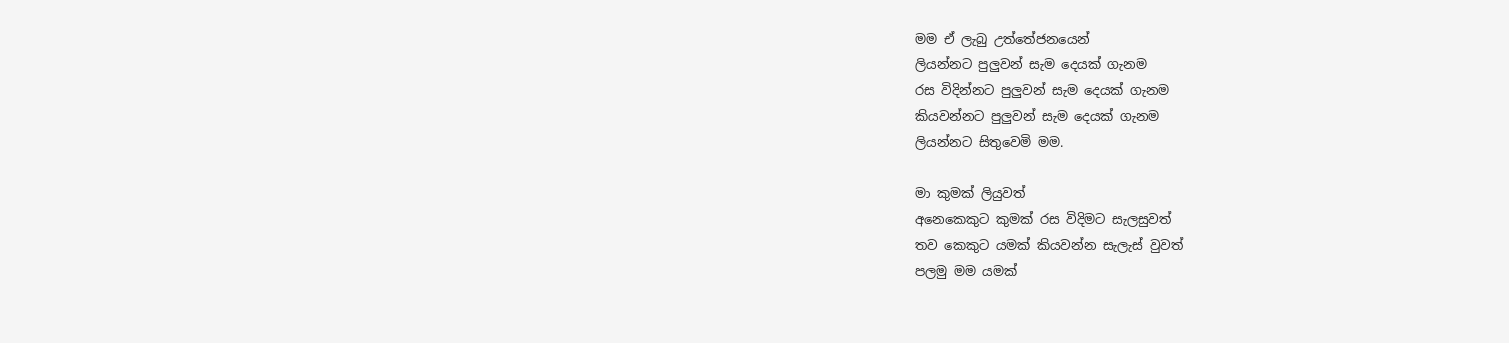මම ඒ ලැබු උත්තේජනයෙන්
ලියන්නට පුලුවන් සැම දෙයක් ගැනම
රස විදින්නට පුලුවන් සැම දෙයක් ගැනම
කියවන්නට පුලුවන් සැම දෙයක් ගැනම
ලියන්නට සිතුවෙමි මම.

මා කුමක් ලියුවත්
අනෙකෙකුට කුමක් රස විදිමට සැලසුවත්
තව කෙකුට යමක් කියවන්න සැලැස් වුවත්
පලමු මම යමක්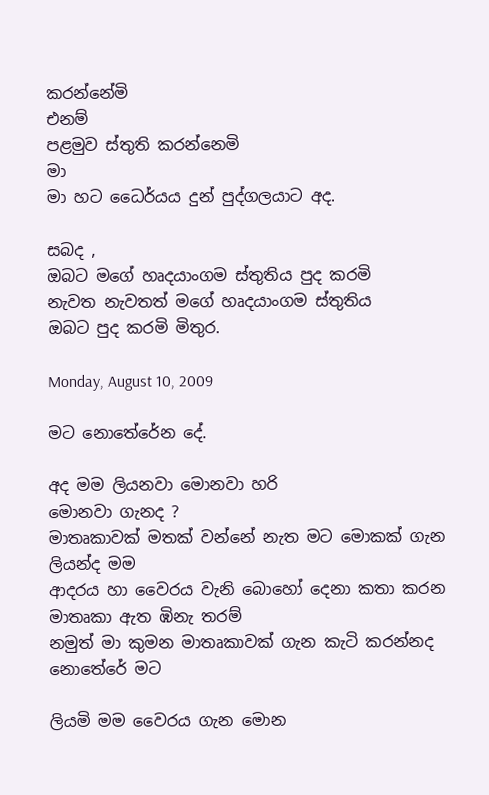කරන්නේමි
එනම්
පළමුව ස්තුති කරන්නෙමි
මා
මා හට ධෛර්යය දුන් පුද්ගලයාට අද.

සබද ,
ඔබට මගේ හෘදයාංගම ස්තුතිය පුද කරමි
නැවත නැවතත් මගේ හෘදයාංගම ස්තුතිය
ඔබට පුද කරමි මිතුර.

Monday, August 10, 2009

මට නොතේරේන දේ‍.

අද මම ලියනවා මොනවා හරි
මොනවා ගැනද ?
මාතෘකාවක් මතක් වන්නේ නැත මට මොකක් ගැන ලියන්ද මම
ආදරය හා වෛරය වැනි බො‍හෝ දෙනා කතා කරන මාතෘකා ඇත ඹිනැ තරම්
නමුත් මා ‍කුමන මාතෘකාවක් ගැන කැටි කරන්නද
නොතේරේ මට

ලියමි මම වෛරය ගැන මොන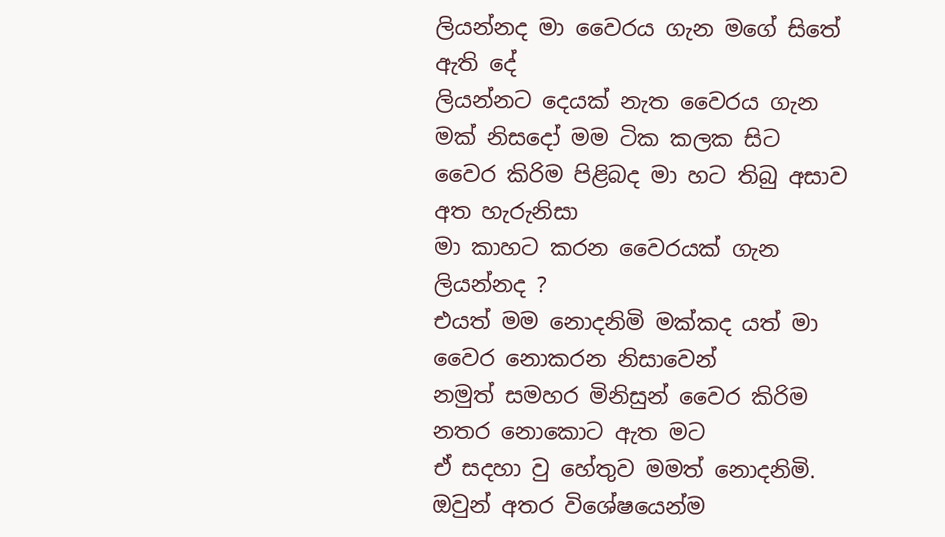ලියන්නද මා වෛරය ගැන මගේ සිතේ ඇති ‍දේ
ලියන්නට දෙයක් නැත වෛරය ගැන මක් නිසදෝ මම ටික කලක සිට වෛර කිරිම පිළිබද මා හට තිබු අසාව අත හැරුනිසා
මා කාහට කරන වෛරයක් ගැන ලියන්නද ?
එයත් මම නොදනිමි මක්කද යත් මා වෛර නොකරන නිසාවෙන්
නමුත් සමහර මිනිසුන් වෛර කිරිම නතර නොකොට ඇත මට
ඒ සදහා වු හේතුව මමත් නොදනිමි. ඔවුන් අතර විශේෂයෙන්ම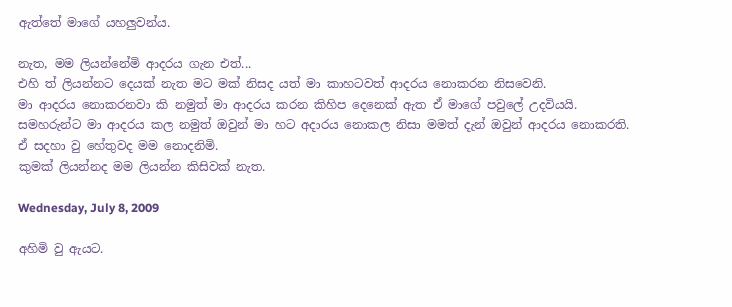ඇත්තේ මාගේ යහලුවන්ය.

නැත, මම ලියන්නේමි ආදරය ගැන එත්...
එහි ත් ලියන්නට දෙයක් නැත මට මක් නිසද යත් මා කාහටවත් ආදරය නොකරන නිසවෙනි.
මා ආදරය නොකරනවා කි නමුත් මා ආදරය කරන කිහිප දෙනෙක් ඇත ඒ මාගේ පවුලේ උදවියයි.
සමහරුන්ට මා ආදරය කල නමුත් ඔවුන් මා හට අදාරය නොකල නිසා මමත් දැන් ඔවුන් ආදරය නොකරති.
ඒ සදහා වු හේතුවද මම නොදනිමි.
කුමක් ලියන්නද මම ලියන්න කිසිවක් නැත.

Wednesday, July 8, 2009

අහිමි වු ඇයට.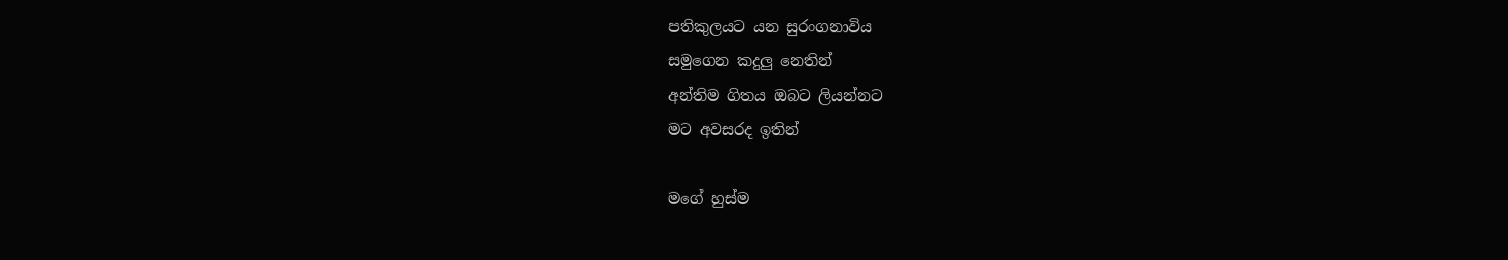පතිකුලයට යන සුරංගනාවිය
සමුගෙන කදුලු නෙතින්
අන්තිම ගිතය ඔබට ලියන්නට
මට අවසරද ඉතින්

ම‍ගේ හුස්ම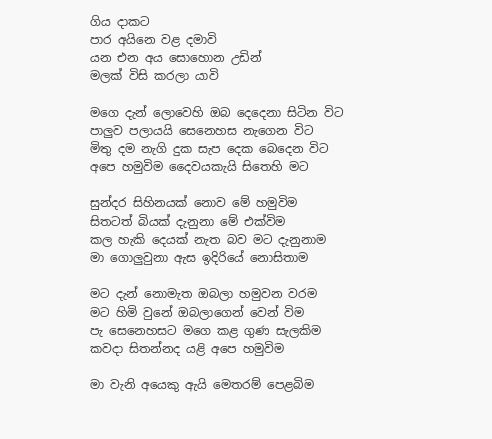ගිය දාකට
පාර අයිනෙ වළ දමාවි
යන එන අය සොහොන උඩින්
මලක් විසි කරලා යාවි

මගෙ දැන් ලොවෙහි ඔබ දෙදෙනා සිටින විට
පාලුව පලායයි සෙනෙහස නැගෙන විට
මිතු දම නැගි දුක සැප දෙක බෙදෙන විට
අපෙ හමුවිම දෛව‍යකැයි සිතෙහි මට

සුන්දර සිහිනයක් නොව මේ හමුවිම
සිතටත් බියක් දැනුනා මේ එක්විම
කල හැකි දෙයක් නැත බව මට දැනුනාම
මා ගොලුවුනා ඇස ඉදිරියේ නොසිතාම

මට දැන් නොමැත ඔබලා හමුවන වරම
මට හිමි වුනේ ඔබලාගෙන් වෙන් විම
පැ සෙනෙහසට මගෙ කළ ගුණ සැලකිම
කවදා සිතන්නද යළි අපෙ හමුවිම

මා වැනි ‍අයෙකු ඇයි මෙතරම් පෙළබිම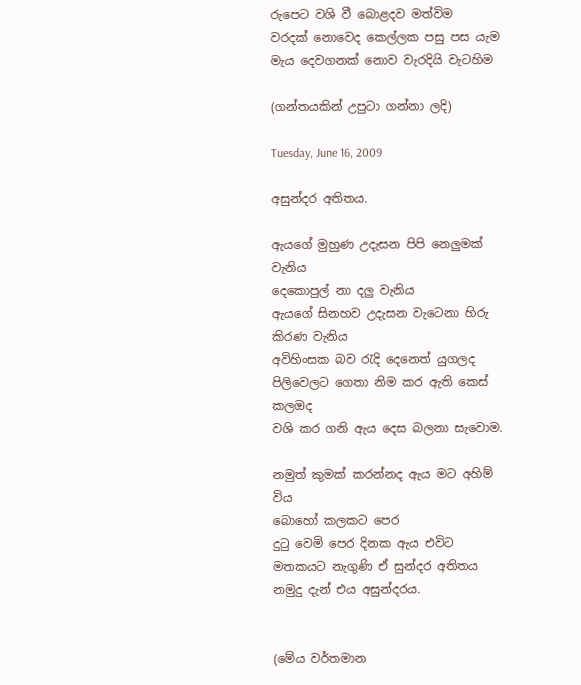රුපෙට වශි වී බොළදව මත්විම
වරදක් නොවෙද කෙල්ලක පසු පස යැම
මැය දෙවගනක් නොව වැරදියි වැටහිම

(ගන්තයකින් උපු‍ටා ගන්නා ලදි)

Tuesday, June 16, 2009

අසුන්දර අතිතය.

ඇයගේ මුහුණ උදැසන පිපි නෙලුමක් වැනිය
දෙකොපුල් නා දලු වැනිය
ඇයගේ සිනහව උදැසන වැටෙනා හිරු කිරණ වැනිය
අවිහිංසක බව රැදි දෙනෙත් යුගලද
පිලිවෙලට ගෙතා නිම කර ඇති කෙස් කලඔද
වශි කර ගනි ඇය දෙස බලනා සැවොම.

නමුත් කුමක් කරන්නද ඇය මට අහිම් විය
බොහෝ කලකට පෙර
දුටු වෙමි පෙර දිනක ඇය එවිට
මතකයට නැගුණි ඒ සුන්දර අතිතය
නමුදු දැන් එය අසුන්දරය.


(මේය වර්තමාන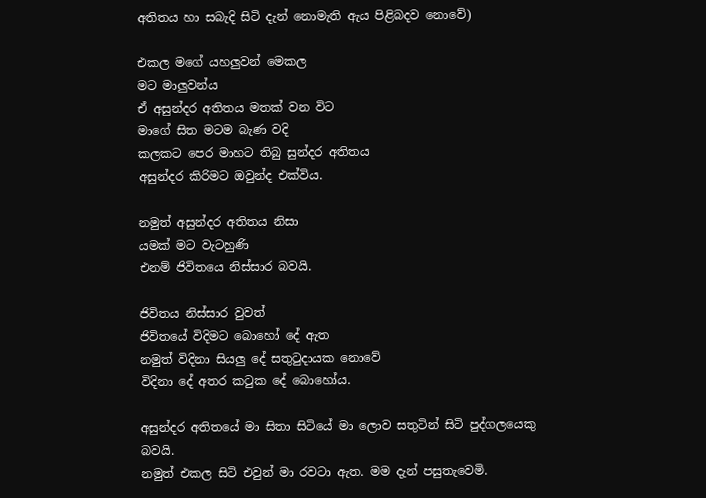අතිතය හා සබැදි සිටි දැන්‍ නොමැති ඇය පිළිබදව ‍නොවේ)

එකල මගේ යහලුවන් මෙකල
මට මාලුවන්ය
ඒ අසුන්දර අතිතය මතක් වන විට
මාගේ සිත මටම බැණ වදි
කලකට පෙර මා‍හට තිබු සුන්දර අතිතය
අසුන්දර කිරිමට ඔවුන්ද එක්විය.

නමුත් අසුන්දර අතිතය නිසා
යමක් මට වැටහුණි
එනම් ජිවිතයෙ නිස්සාර බවයි.

ජිවිතය නිස්සාර වුවත්
ජිවිතයේ විදිම‍ට ‍බොහෝ දේ ඇත
නමුත් විදිනා සියලු දේ සතුටුදායක නොවේ
විදිනා දේ අතර කටුක දේ බොහෝය.

අසුන්දර අතිතයේ මා සිතා සි‍ටියේ මා ලොව සතුටින් සිටි පුද්ගලයෙකු බවයි.
නමුත් එකල සිටි එවුන් මා රවටා ඇත. මම දැන් පසුතැවෙමි.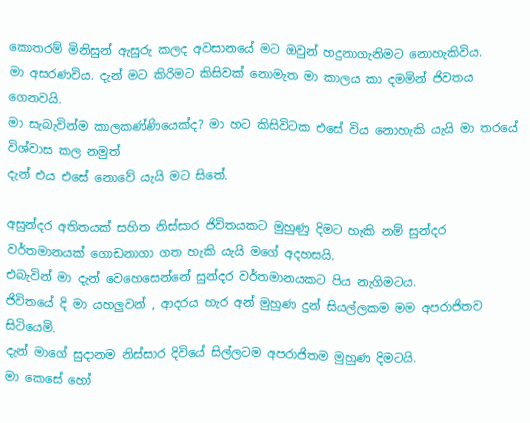කොතරම් මිනිසුන් ඇසුරු කලද අවසානයේ මට ඔවුන් හදුනාගැනිමට නොහැකිවිය.
මා අසරණවිය. දැන් මට කිරිමට කිසිවක් නොමැත මා කාලය කා දමමින් ජිවතය ගෙනවයි.
මා සැබැවින්ම කාලකණ්ණියෙක්ද? මා හට කිසිවිටක එසේ විය නොහැකි යැයි මා තරයේ විශ්වාස කල නමුත්
දැන් එය ‍එසේ නොවේ යැයි මට සිතේ.

අසුන්දර අතිතයක් සහිත නිස්සාර ජිවිතයකට මුහුණු දිමට හැකි නම් සුන්දර වර්තමානයක් ගොඩනාගා ගත හැකි යැයි මගේ අදහසයි.
එබැවින් මා‍ දැන් වෙහෙසෙන්නේ සුන්දර වර්තමානයකට පිය නැගිමටය.
ජිවිතයේ දි ‍මා යහලුවන් , ආදරය හැර අන් මුහුණ දුන් සියල්ලකම මම අපරා‍ජිතව සිටියෙමි.
දැන් මාගේ සුදානම නිස්සාර දිවියේ සිල්ලටම අපරාජිතම මුහුණ දිමටයි.
මා කෙසේ හෝ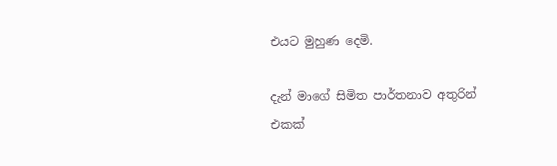එයට මුහුණ දෙමි.

දැන් මාගේ සිමිත පාර්තනාව අතුරින් එකක්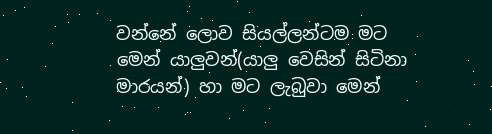වන්නේ ලොව සියල්ලන්ටම මට මෙන් යාලුවන්(යාලු වෙසින් සිටිනා මාරයන්) හා මට ලැබුවා මෙන්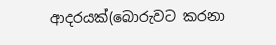ආදරයක්(බොරුවට කරනා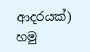ආදරයක්) හමු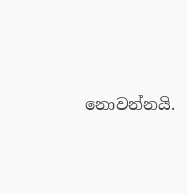නොවන්නයි.